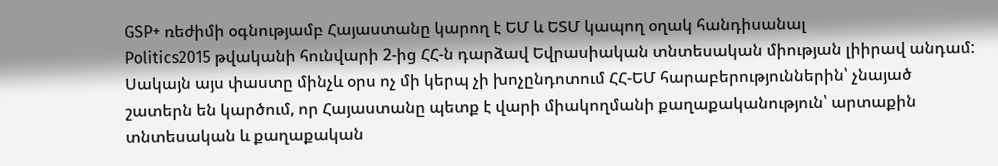GSP+ ռեժիմի օգնությամբ Հայաստանը կարող է ԵՄ և ԵՏՄ կապող օղակ հանդիսանալ
Politics2015 թվականի հունվարի 2-ից ՀՀ-ն դարձավ Եվրասիական տնտեսական միության լիիրավ անդամ: Սակայն այս փաստը մինչև օրս ոչ մի կերպ չի խոչընդոտում ՀՀ-ԵՄ հարաբերություններին՝ չնայած շատերն են կարծում, որ Հայաստանը պետք է վարի միակողմանի քաղաքականություն՝ արտաքին տնտեսական և քաղաքական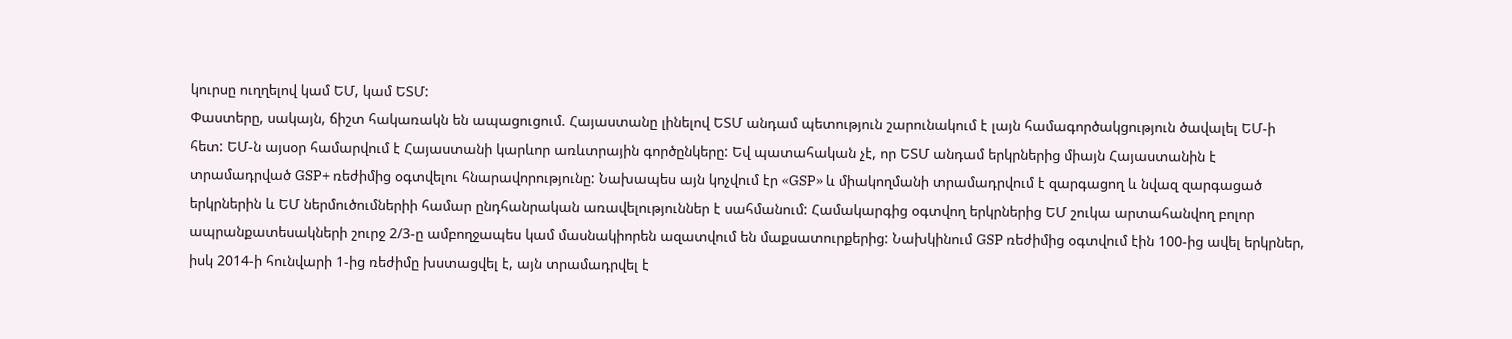կուրսը ուղղելով կամ ԵՄ, կամ ԵՏՄ:
Փաստերը, սակայն, ճիշտ հակառակն են ապացուցում. Հայաստանը լինելով ԵՏՄ անդամ պետություն շարունակում է լայն համագործակցություն ծավալել ԵՄ-ի հետ: ԵՄ-ն այսօր համարվում է Հայաստանի կարևոր առևտրային գործընկերը: Եվ պատահական չէ, որ ԵՏՄ անդամ երկրներից միայն Հայաստանին է տրամադրված GSP+ ռեժիմից օգտվելու հնարավորությունը: Նախապես այն կոչվում էր «GSP» և միակողմանի տրամադրվում է զարգացող և նվազ զարգացած երկրներին և ԵՄ ներմուծումներիի համար ընդհանրական առավելություններ է սահմանում: Համակարգից օգտվող երկրներից ԵՄ շուկա արտահանվող բոլոր ապրանքատեսակների շուրջ 2/3-ը ամբողջապես կամ մասնակիորեն ազատվում են մաքսատուրքերից: Նախկինում GSP ռեժիմից օգտվում էին 100-ից ավել երկրներ, իսկ 2014-ի հունվարի 1-ից ռեժիմը խստացվել է, այն տրամադրվել է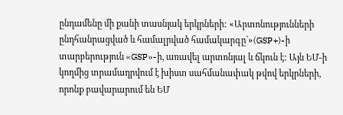ընդամենը մի քանի տասնյակ երկրների: «Արտոնությունների ընդհանրացված և համալրված համակարգը`»(GSP+)-ի տարբերություն «GSP»-ի, առավել արտոնյալ և ճկուն է: Այն ԵՄ-ի կողմից տրամադրվում է խիստ սահմանափակ թվով երկրների, որոնք բավարարում են ԵՄ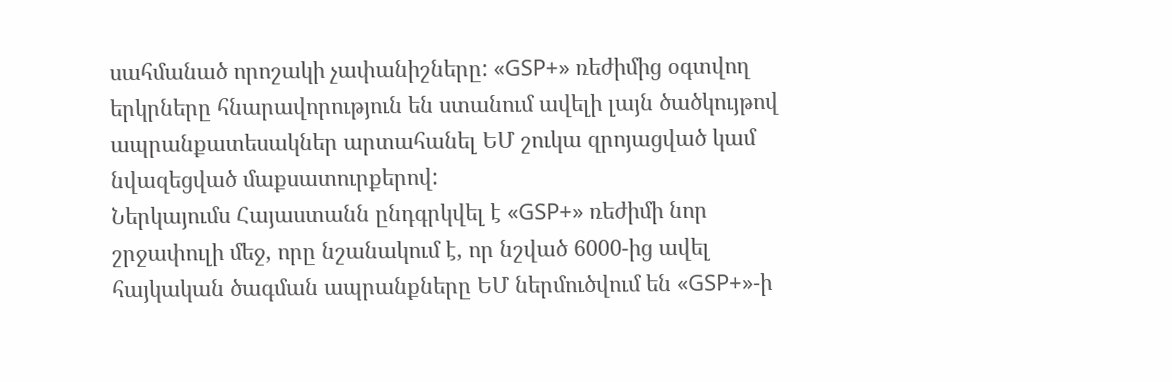սահմանած որոշակի չափանիշները: «GSP+» ռեժիմից օգտվող երկրները հնարավորություն են ստանում ավելի լայն ծածկույթով ապրանքատեսակներ արտահանել ԵՄ շուկա զրոյացված կամ նվազեցված մաքսատուրքերով:
Ներկայումս Հայաստանն ընդգրկվել է «GSP+» ռեժիմի նոր շրջափուլի մեջ, որը նշանակում է, որ նշված 6000-ից ավել հայկական ծագման ապրանքները ԵՄ ներմուծվում են «GSP+»-ի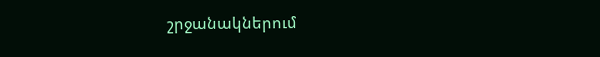շրջանակներում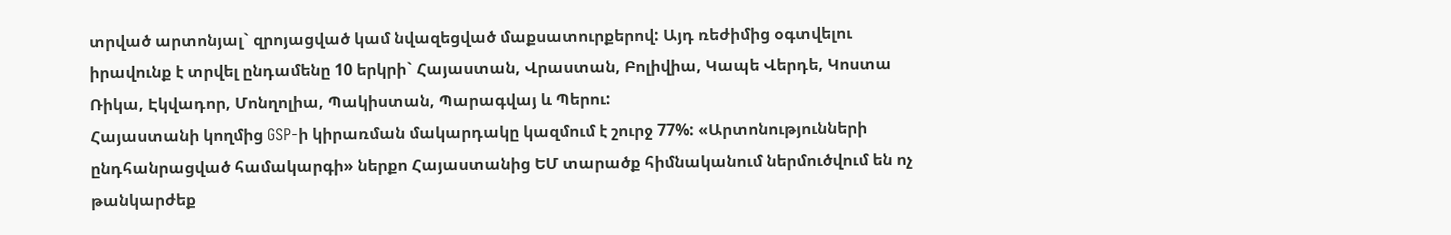տրված արտոնյալ` զրոյացված կամ նվազեցված մաքսատուրքերով: Այդ ռեժիմից օգտվելու իրավունք է տրվել ընդամենը 10 երկրի` Հայաստան, Վրաստան, Բոլիվիա, Կապե Վերդե, Կոստա Ռիկա, Էկվադոր, Մոնղոլիա, Պակիստան, Պարագվայ և Պերու:
Հայաստանի կողմից GSP-ի կիրառման մակարդակը կազմում է շուրջ 77%: «Արտոնությունների ընդհանրացված համակարգի» ներքո Հայաստանից ԵՄ տարածք հիմնականում ներմուծվում են ոչ թանկարժեք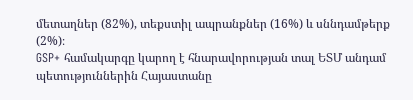մետաղներ (82%), տեքստիլ ապրանքներ (16%) և սննդամթերք (2%)։
GSP+ համակարգը կարող է հնարավորության տալ ԵՏՄ անդամ պետություններին Հայաստանը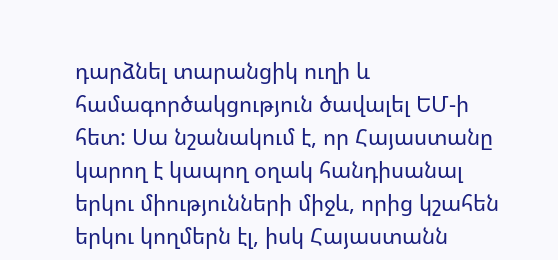դարձնել տարանցիկ ուղի և համագործակցություն ծավալել ԵՄ-ի հետ: Սա նշանակում է, որ Հայաստանը կարող է կապող օղակ հանդիսանալ երկու միությունների միջև, որից կշահեն երկու կողմերն էլ, իսկ Հայաստանն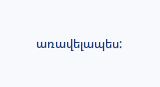առավելապես: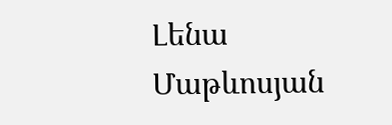Լենա Մաթևոսյան